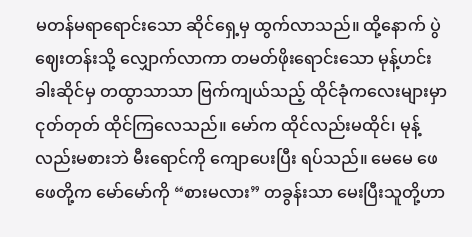မတန်မရာရောင်းသော ဆိုင်ရှေ့မှ ထွက်လာသည်။ ထို့နောက် ပွဲဈေးတန်းသို့ လျှောက်လာကာ တမတ်ဖိုးရောင်းသော မုန့်ဟင်းခါးဆိုင်မှ တထွာသာသာ ဗြက်ကျယ်သည့် ထိုင်ခုံကလေးများမှာ ငုတ်တုတ် ထိုင်ကြလေသည်။ မော်က ထိုင်လည်းမထိုင်၊ မုန့်လည်းမစားဘဲ မီးရောင်ကို ကျောပေးပြီး ရပ်သည်။ မေမေ ဖေဖေတို့က မော်မော်ကို “စားမလား” တခွန်းသာ မေးပြီးသူတို့ဟာ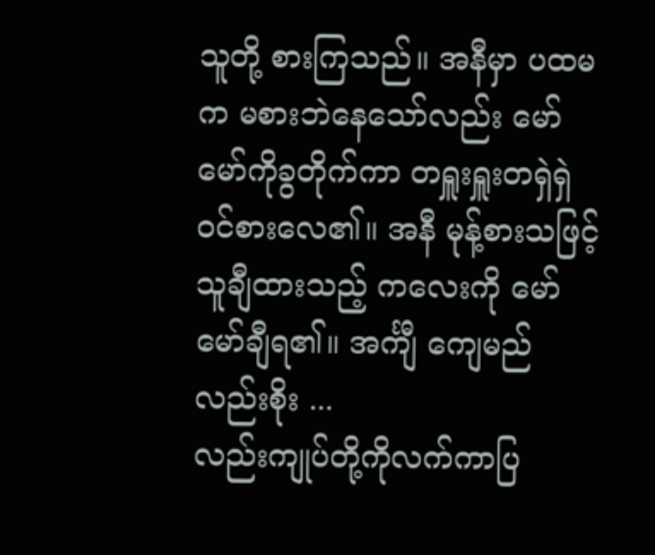သူတို့ စားကြသည်။ အနီမှာ ပထမက မစားဘဲနေသော်လည်း မော်မော်ကိုခွတိုက်ကာ တရှူးရှူးတရှဲရှဲ ဝင်စားလေ၏။ အနီ မုန့်စားသဖြင့် သူချီထားသည့် ကလေးကို မော်မော်ချီရ၏။ အင်္ကျီ ကျေမည်လည်းစိုး ...
လည်းကျုပ်တို့ကိုလက်ကာပြ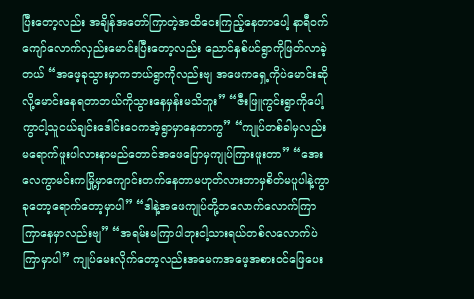ပြီးတော့လည်း အချိန်အတော်ကြာတဲ့အထိငေးကြည့်နေတာပေါ့ နာရီဝက်ကျော်လောက်လှည်းမောင်းပြီးတော့လည်း ညောင်နှစ်ပင်ရွာကိုဖြတ်လာခဲ့တယ် “အဖေ့ခုသွားမှာကဘယ်ရွာကိုလည်းဗျ အဖေကရှေ့ကိုပဲမောင်းဆိုလို့မောင်းနေရတာဘယ်ကိုသွားနေမှန်းမသိဘူး” “ဇီးဖြူကွင်းရွာကိုပေါ့ကွာငါ့သူငယ်ချင်းဒေါင်းဝေကအဲ့ရွာမှာနေတာကွ” “ကျုပ်တစ်ခါမှလည်းမရောက်ဖူးပါလားနာမည်တောင်အဖေပြောမှကျုပ်ကြားဖူးတာ” “အေးလေကွာမင်းကမြို့မှာကျောင်းတက်နေတာမဟုတ်လားဘာမှစိတ်မပူပါနဲ့ကွာခုတော့ရောက်တော့မှာပါ” “ဒါနဲ့အဖေကျုပ်တို့ဘလောက်လောက်ကြာကြာနေမှာလည်းဗျ” “အရမ်းမကြာပါဘုးငါ့သားရယ်တစ်လလောက်ပဲကြာမှာပါ” ကျုပ်မေးလိုက်တော့လည်းအမေကအဖေ့အစားဝင်ဖြေပေး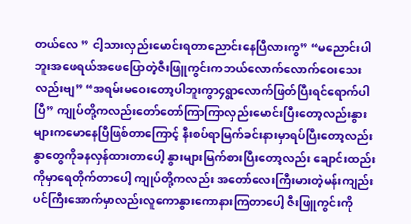တယ်လေ ” ငါ့သားလှည်းမောင်းရတာညောင်းနေပြီလားကွ” “မညောင်းပါဘူးအဖေရယ်အဖေပြောတဲ့ဇီးဖြူကွင်းကဘယ်လောက်လောက်ဝေးသေးလည်းဗျ” “အရမ်းမဝေးတော့ပါဘူးကွာ၄ရွာလောက်ဖြတ်ပြီးရင်ရောက်ပါပြီ” ကျုပ်တို့ကလည်းတော်တော်ကြာကြာလှည်းမောင်းပြီးတော့လည်းနွားများကမောနေပြီဖြစ်တာကြောင့် နီးစပ်ရာမြက်ခင်းနားမှာရပ်ပြီးတော့လည်း နွာတွေကိုခနလှန်ထားတာပေါ့ နွားများမြက်စားပြီးတော့လည်း ချောင်းထည်းကိုမှာရေတိုက်တာပေါ့ ကျုပ်တို့ကလည်း အတော်လေးကြီးမားတဲ့မန်းကျည်းပင်ကြီးအောက်မှာလည်းလူကောနွားကောနားကြတာပေါ့ ဇီးဖြူကွင်းကို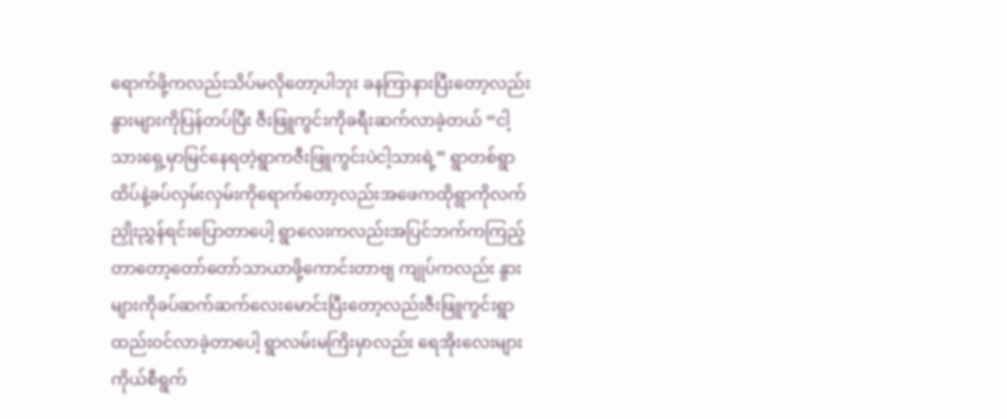ရောက်ဖို့ကလည်းသိပ်မလိုတော့ပါဘုး ခနကြာနားပြီးတော့လည်းနွားများကိုပြန်တပ်ပြီး ဇီးဖြူကွင်းကိုခရီးဆက်လာခဲ့တယ် “ငါ့သားရှေ့မှာမြင်နေရတဲ့ရွာကဇီးဖြူကွင်းပဲငါ့သားရဲ့” ရွာတစ်ရွာထိပ်နဲ့ခပ်လှမ်းလှမ်းကိုရောက်တော့လည်းအဖေကထိုရွာကိုလက်ညှိုးညွှန်ရင်းပြောတာပေါ့ ရွာလေးကလည်းအပြင်ဘက်ကကြည့်တာတော့တော်တော်သာယာဖို့ကောင်းတာဗျ ကျုပ်ကလည်း နွားများကိုခပ်ဆက်ဆက်လေးမောင်းပြီးတော့လည်းဇီးဖြူကွင်းရွာထည်းဝင်လာခဲ့တာပေါ့ ရွာလမ်းမကြိးမှာလည်း ရေအိုးလေးများကိုယ်စီရွက်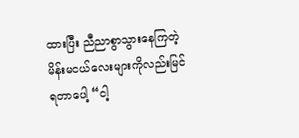ထားပြီး ညီညာစွာသွားနေကြတဲ့ မိန်းမငယ်လေးများကိုလည်းမြင်ရတာပေါ့ “ငါ့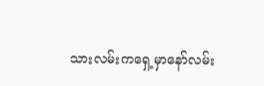သားလမ်းကရှေ့မှာနော်လမ်း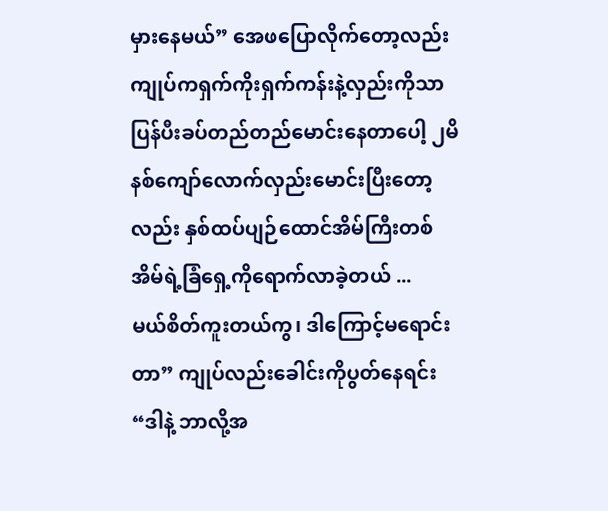မှားနေမယ်” အေဖပြောလိုက်တော့လည်းကျုပ်ကရှက်ကိုးရှက်ကန်းနဲ့လှည်းကိုသာပြန်ပီးခပ်တည်တည်မောင်းနေတာပေါ့ ၂မိနစ်ကျော်လောက်လှည်းမောင်းပြီးတော့လည်း နှစ်ထပ်ပျဉ်ထောင်အိမ်ကြီးတစ်အိမ်ရဲ့ခြံရှေ့ကိုရောက်လာခဲ့တယ် ...
မယ်စိတ်ကူးတယ်ကွ၊ ဒါကြောင့်မရောင်းတာ” ကျုပ်လည်းခေါင်းကိုပွတ်နေရင်း “ဒါနဲ့ ဘာလို့အ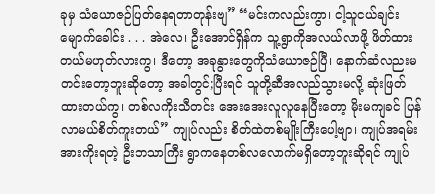ခုမှ သံယောဇဉ်ပြတ်နေရတာတုန်းဗျ” “မင်းကလည်းကွာ၊ ငါ့သူငယ်ချင်း မျောက်ခေါင်း . . . အဲလေ၊ ဦးအောင်ရှိန်က သူ့ရွာကိုအလယ်လာဖို့ ဖိတ်ထားတယ်မဟုတ်လားကွ၊ ဒီတော့ အခုနွားတွေကိုသံယောဇဉ်ပြီ၊ နောက်ဆံလညးမတင်းတော့ဘူးဆိုတော့ အခါတွင်;ပြီးရင် သူတို့ဆီအလည်သွားမလို့ ဆုံးဖြတ်ထားတယ်ကွ၊ တစ်လကိုးသီတင်း အေးအေးလူလူနေပြီးတော့ မိုးမကျခင် ပြန်လာမယ်စိတ်ကူးတယ်” ကျုပ်လည်း စိတ်ထဲတစ်မျိုးကြီးပေါ့ဗျာ၊ ကျုပ်အရမ်းအားကိုးရတဲ့ ဦးဘသာကြီး ရွာကနေတစ်လလောက်မရှိတော့ဘူးဆိုရင် ကျုပ်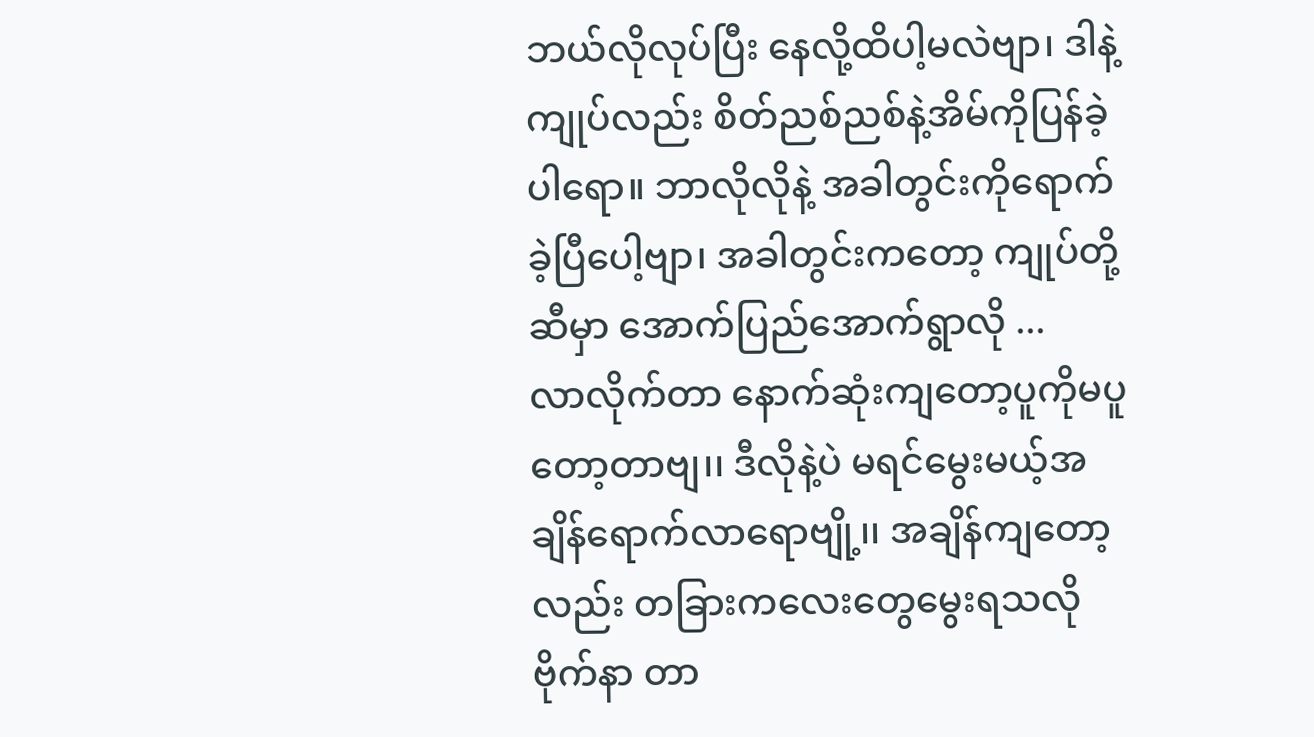ဘယ်လိုလုပ်ပြီး နေလို့ထိပါ့မလဲဗျာ၊ ဒါနဲ့ကျုပ်လည်း စိတ်ညစ်ညစ်နဲ့အိမ်ကိုပြန်ခဲ့ပါရော။ ဘာလိုလိုနဲ့ အခါတွင်းကိုရောက်ခဲ့ပြီပေါ့ဗျာ၊ အခါတွင်းကတော့ ကျုပ်တို့ဆီမှာ အောက်ပြည်အောက်ရွာလို ...
လာလိုက်တာ နောက်ဆုံးကျတော့ပူကိုမပူ တော့တာဗျ၊၊ ဒီလိုနဲ့ပဲ မရင်မွေးမယ့်အချိန်ရောက်လာရောဗျို့၊၊ အချိန်ကျတော့လည်း တခြားကလေးတွေမွေးရသလိုဗိုက်နာ တာ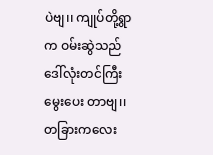ပဲဗျ၊၊ ကျုပ်တို့ရွာက ဝမ်းဆွဲသည်ဒေါ်လုံးတင်ကြီးမွေးပေး တာဗျ၊၊ တခြားကလေး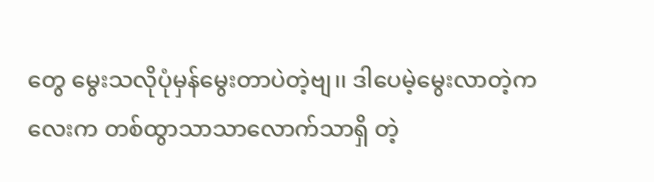တွေ မွေးသလိုပုံမှန်မွေးတာပဲတဲ့ဗျ၊၊ ဒါပေမဲ့မွေးလာတဲ့ကလေးက တစ်ထွာသာသာလောက်သာရှိ တဲ့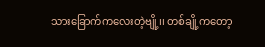သားခြောက်ကလေးတဲ့ဗျို့၊၊ တစ်ချို့ကတော့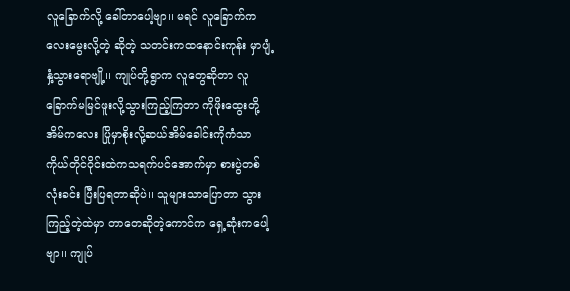လူခြောက်လို့ ခေါ်တာပေါ့ဗျာ၊၊ မရင် လူခြောက်ကလေးမွေးလို့တဲ့ ဆိုတဲ့ သတင်းကထနောင်းကုန်း မှာပျံ့နှံ့သွားရောဗျို့၊၊ ကျုပ်တို့ရွာက လူတွေဆိုတာ လူခြောက်မမြင်ဖူးလို့သွားကြည့်ကြတာ ကိုဖိုးထွေးတို့အိမ်ကလေး ပြိုမှာစိုးလို့ဆယ်အိမ်ခေါင်းကိုကံသာ ကိုယ်တိုင်ဝိုင်းထဲကသရက်ပင်အောက်မှာ စားပွဲတစ်လုံးခင်း ပြီးပြရတာဆိုပဲ၊၊ သူများသာပြောတာ သွားကြည့်တဲ့ထဲမှာ တာတေဆိုတဲ့ကောင်က ရှေ့ဆုံးကပေါ့ဗျာ၊၊ ကျုပ်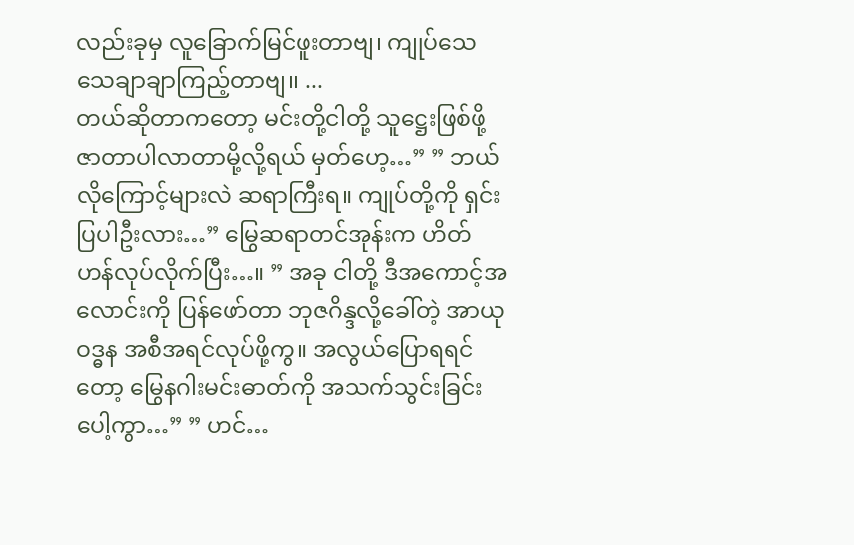လည်းခုမှ လူခြောက်မြင်ဖူးတာဗျ၊ ကျုပ်သေသေချာချာကြည့်တာဗျ၊၊ ...
တယ်ဆိုတာကတော့ မင်းတို့ငါတို့ သူဋ္ဌေးဖြစ်ဖို့ ဇာတာပါလာတာမို့လို့ရယ် မှတ်ဟေ့…” ” ဘယ်လိုကြောင့်များလဲ ဆရာကြီးရ။ ကျုပ်တို့ကို ရှင်းပြပါဦးလား…” မြွေဆရာတင်အုန်းက ဟိတ်ဟန်လုပ်လိုက်ပြီး…။ ” အခု ငါတို့ ဒီအကောင့်အလောင်းကို ပြန်ဖော်တာ ဘုဇဂိန္ဒလို့ခေါ်တဲ့ အာယုဝဒ္ဓန အစီအရင်လုပ်ဖို့ကွ။ အလွယ်ပြောရရင်တော့ မြွေနဂါးမင်းဓာတ်ကို အသက်သွင်းခြင်းပေါ့ကွာ…” ” ဟင်…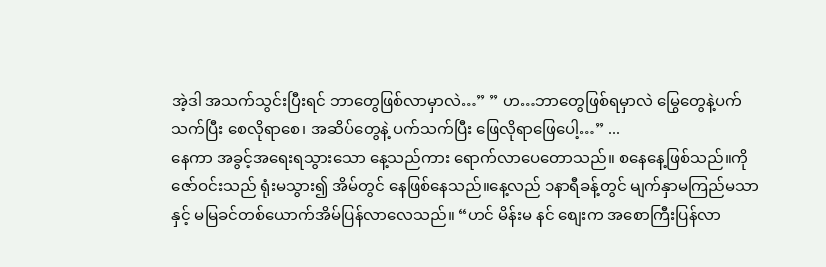အဲ့ဒါ အသက်သွင်းပြီးရင် ဘာတွေဖြစ်လာမှာလဲ…” ” ဟ…ဘာတွေဖြစ်ရမှာလဲ မြွေတွေနဲ့ပက်သက်ပြီး စေလိုရာစေ၊ အဆိပ်တွေနဲ့ ပက်သက်ပြီး ဖြေလိုရာဖြေပေါ့…” ...
နေကာ အခွင့်အရေးရသွားသော နေ့သည်ကား ရောက်လာပေတောသည်။ စနေနေ့ဖြစ်သည်။ကိုဇော်ဝင်းသည် ရုံးမသွား၍ အိမ်တွင် နေဖြစ်နေသည်။နေ့လည် ၁နာရီခန့်တွင် မျက်နှာမကြည်မသာနှင့် မမြခင်တစ်ယောက်အိမ်ပြန်လာလေသည်။ “ဟင် မိန်းမ နင် စျေးက အစောကြီးပြန်လာ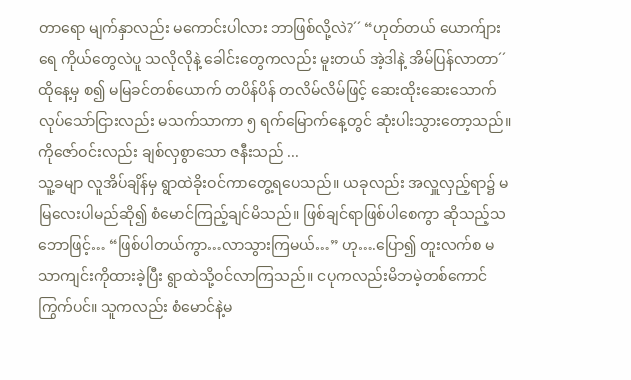တာရော မျက်နှာလည်း မကောင်းပါလား ဘာဖြစ်လို့လဲ?´´ “ဟုတ်တယ် ယောက်ျားရေ ကိုယ်တွေလဲပူ သလိုလိုနဲ့ ခေါင်းတွေကလည်း မူးတယ် အဲ့ဒါနဲ့ အိမ်ပြန်လာတာ´´ ထိုနေ့မှ စ၍ မမြခင်တစ်ယောက် တပိန်ပိန် တလိမ်လိမ်ဖြင့် ဆေးထိုးဆေးသောက်လုပ်သော်ငြားလည်း မသက်သာကာ ၅ ရက်မြောက်နေ့တွင် ဆုံးပါးသွားတော့သည်။ကိုဇော်ဝင်းလည်း ချစ်လှစွာသော ဇနီးသည် ...
သူ့ခမျာ လူအိပ်ချိန်မှ ရွာထဲခိုးဝင်ကာတွေ့ရပေသည်။ ယခုလည်း အလှူလှည့်ရာ၌ မမြလေးပါမည်ဆို၍ စံမောင်ကြည့်ချင်မိသည်။ ဖြစ်ချင်ရာဖြစ်ပါစေကွာ ဆိုသည့်သဘောဖြင့်… “ဖြစ်ပါတယ်ကွာ…လာသွားကြမယ်…” ဟု….ပြော၍ တူးလက်စ မသာကျင်းကိုထားခဲ့ပြီး ရွာထဲသို့ဝင်လာကြသည်။ ငပုကလည်းမိဘမဲ့တစ်ကောင်ကြွက်ပင်။ သူကလည်း စံမောင်နဲ့မ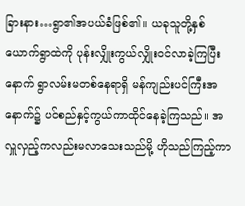ခြားနား…ရွာ၏အပယ်ခံဖြစ်၏။ ယခုသူတို့နှစ်ယောက်ရွာထဲကို ပုန်းလျှိုးကွယ်လျှိုးဝင်လာခဲ့ကြပြီးနောက် ရွာလမ်းမတစ်နေရာရှိ မန်ကျည်းပင်ကြီးအနောက်၌ ပင်စည်နှင့်ကွယ်ကာထိုင်နေခဲ့ကြသည်။ အလှူလှည့်ကလည်းမလာသေးသည်မို့ ဟိုသည်ကြည့်ကာ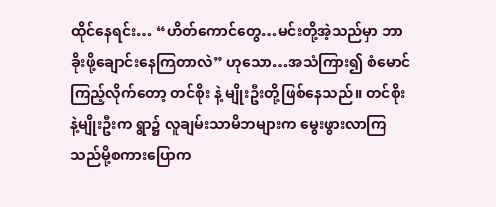ထိုင်နေရင်း… “ဟိတ်ကောင်တွေ…မင်းတို့အဲ့သည်မှာ ဘာခိုးဖို့ချောင်းနေကြတာလဲ” ဟုသော…အသံကြား၍ စံမောင်ကြည့်လိုက်တော့ တင်စိုး နဲ့ မျိုးဦးတို့ဖြစ်နေသည်။ တင်စိုးနဲ့မျိုးဦးက ရွာ၌ လူချမ်းသာမိဘများက မွေးဖွားလာကြသည်မို့စကားပြောက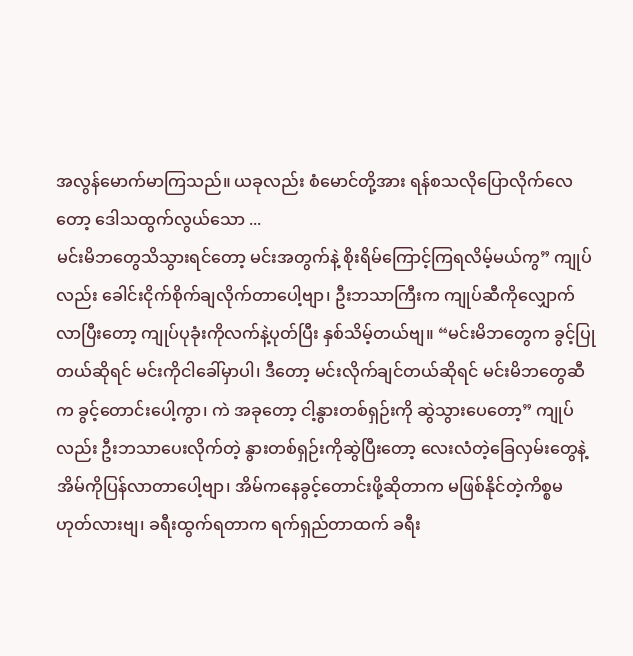အလွန်မောက်မာကြသည်။ ယခုလည်း စံမောင်တို့အား ရန်စသလိုပြောလိုက်လေတော့ ဒေါသထွက်လွယ်သော ...
မင်းမိဘတွေသိသွားရင်တော့ မင်းအတွက်နဲ့ စိုးရိမ်ကြောင့်ကြရလိမ့်မယ်ကွ” ကျုပ်လည်း ခေါင်းငိုက်စိုက်ချလိုက်တာပေါ့ဗျာ၊ ဦးဘသာကြီးက ကျုပ်ဆီကိုလျှောက်လာပြီးတော့ ကျုပ်ပုခုံးကိုလက်နဲ့ပုတ်ပြီး နှစ်သိမ့်တယ်ဗျ။ “မင်းမိဘတွေက ခွင့်ပြုတယ်ဆိုရင် မင်းကိုငါခေါ်မှာပါ၊ ဒီတော့ မင်းလိုက်ချင်တယ်ဆိုရင် မင်းမိဘတွေဆီက ခွင့်တောင်းပေါ့ကွာ၊ ကဲ အခုတော့ ငါ့နွားတစ်ရှဉ်းကို ဆွဲသွားပေတော့” ကျုပ်လည်း ဦးဘသာပေးလိုက်တဲ့ နွားတစ်ရှဉ်းကိုဆွဲပြီးတော့ လေးလံတဲ့ခြေလှမ်းတွေနဲ့ အိမ်ကိုပြန်လာတာပေါ့ဗျာ၊ အိမ်ကနေခွင့်တောင်းဖို့ဆိုတာက မဖြစ်နိုင်တဲ့ကိစ္စမဟုတ်လားဗျ၊ ခရီးထွက်ရတာက ရက်ရှည်တာထက် ခရီး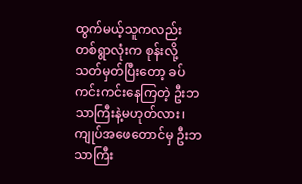ထွက်မယ့်သူကလည်း တစ်ရွာလုံးက စုန်းလို့သတ်မှတ်ပြီးတော့ ခပ်ကင်းကင်းနေကြတဲ့ ဦးဘသာကြီးနဲ့မဟုတ်လား၊ ကျုပ်အဖေတောင်မှ ဦးဘသာကြီး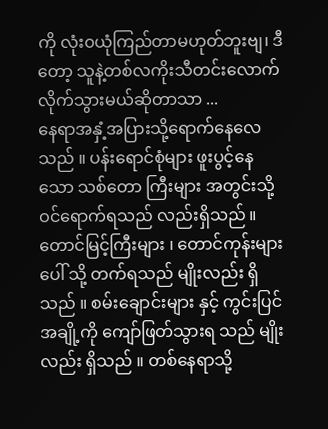ကို လုံး၀ယုံကြည်တာမဟုတ်ဘူးဗျ၊ ဒီတော့ သူနဲ့တစ်လကိုးသီတင်းလောက် လိုက်သွားမယ်ဆိုတာသာ ...
နေရာအနှံ့အပြားသို့ရောက်နေလေသည် ။ ပန်းရောင်စုံများ ဖူးပွင့်နေသော သစ်တော ကြီးများ အတွင်းသို့ ဝင်ရောက်ရသည် လည်းရှိသည် ။ တောင်မြင့်ကြီးများ ၊ တောင်ကုန်းများ ပေါ် သို့ တက်ရသည် မျိုးလည်း ရှိသည် ။ စမ်းချောင်းများ နှင့် ကွင်းပြင်အချို့ကို ကျော်ဖြတ်သွားရ သည် မျိုးလည်း ရှိသည် ။ တစ်နေရာသို့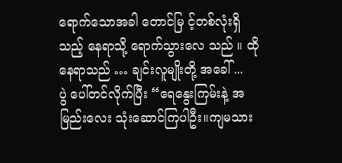ရောက်သောအခါ တောင်မြ င့်တစ်လုံးရှိ သည့် နေရာသို့ ရောက်သွားလေ သည် ။ ထိုနေရာသည် … ချင်းလူမျိုးတို့ အခေါ် ...
ပွဲ ပေါ်တင်လိုက်ပြီး “ရေနွေးကြမ်းနဲ့ အမြည်းလေး သုံးဆောင်ကြပါဦး။ကျမသား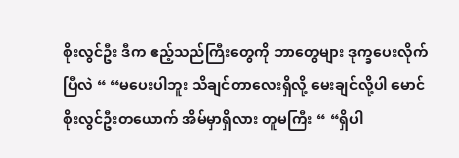စိုးလွင်ဦး ဒီက ဧည့်သည်ကြီးတွေကို ဘာတွေများ ဒုက္ခပေးလိုက်ပြီလဲ “ “မပေးပါဘူး သိချင်တာလေးရှိလို့ မေးချင်လို့ပါ မောင်စိုးလွင်ဦးတယောက် အိမ်မှာရှိလား တူမကြီး “ “ရှိပါ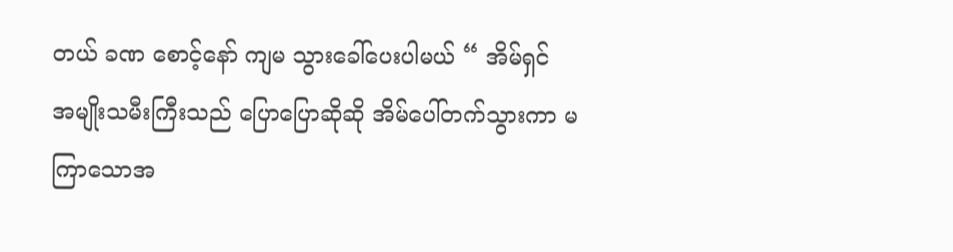တယ် ခဏ စောင့်နော် ကျမ သွားခေါ်ပေးပါမယ် “ အိမ်ရှင် အမျိုးသမီးကြီးသည် ပြောပြောဆိုဆို အိမ်ပေါ်တက်သွားကာ မကြာသောအ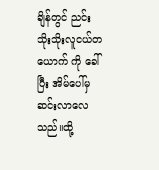ချိန်တွင် ညင်းသိုးသိုးလူငယ်တယောက် ကို ခေါ်ပြီး အိမ်ပေါ်မှ ဆင်းလာလေသည်။ထို့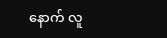နောက် လူ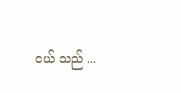ငယ် သည် ...